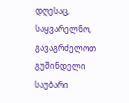დღესაც, საყვარელნო, გავაგრძელოთ გუშინდელი საუბარი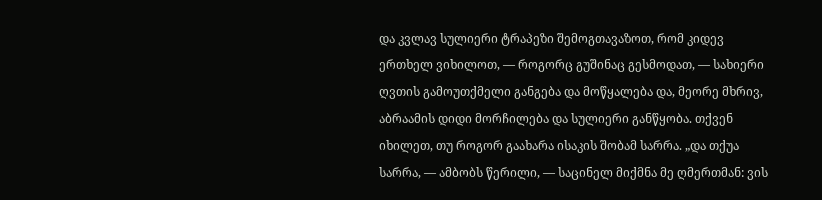და კვლავ სულიერი ტრაპეზი შემოგთავაზოთ, რომ კიდევ ერთხელ ვიხილოთ, — როგორც გუშინაც გესმოდათ, — სახიერი ღვთის გამოუთქმელი განგება და მოწყალება და, მეორე მხრივ, აბრაამის დიდი მორჩილება და სულიერი განწყობა. თქვენ იხილეთ, თუ როგორ გაახარა ისაკის შობამ სარრა. „და თქუა სარრა, — ამბობს წერილი, — საცინელ მიქმნა მე ღმერთმან: ვის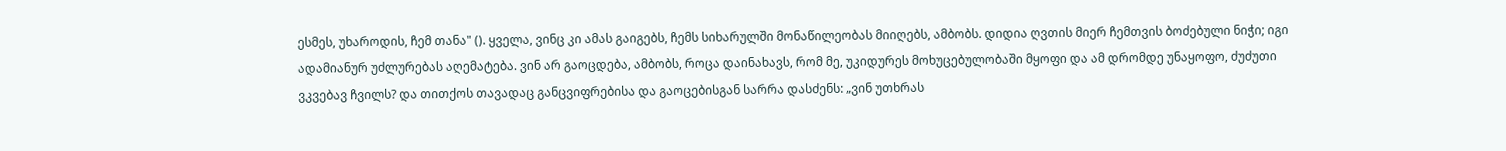ესმეს, უხაროდის, ჩემ თანა" (). ყველა, ვინც კი ამას გაიგებს, ჩემს სიხარულში მონაწილეობას მიიღებს, ამბობს. დიდია ღვთის მიერ ჩემთვის ბოძებული ნიჭი; იგი ადამიანურ უძლურებას აღემატება. ვინ არ გაოცდება, ამბობს, როცა დაინახავს, რომ მე, უკიდურეს მოხუცებულობაში მყოფი და ამ დრომდე უნაყოფო, ძუძუთი ვკვებავ ჩვილს? და თითქოს თავადაც განცვიფრებისა და გაოცებისგან სარრა დასძენს: „ვინ უთხრას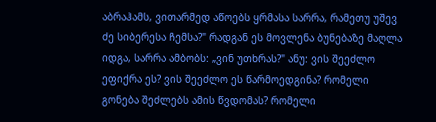აბრაჰამს, ვითარმედ აწოებს ყრმასა სარრა, რამეთუ უშევ ძე სიბერესა ჩემსა?" რადგან ეს მოვლენა ბუნებაზე მაღლა იდგა, სარრა ამბობს: „ვინ უთხრას?" ანუ: ვის შეეძლო ეფიქრა ეს? ვის შეეძლო ეს წარმოედგინა? რომელი გონება შეძლებს ამის წვდომას? რომელი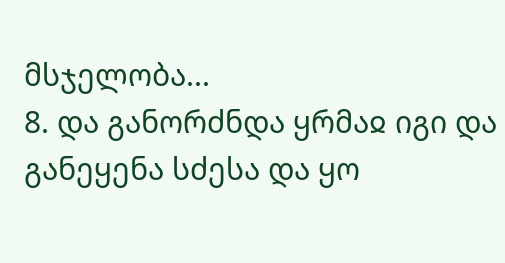მსჯელობა...
8. და განორძნდა ყრმაჲ იგი და განეყენა სძესა და ყო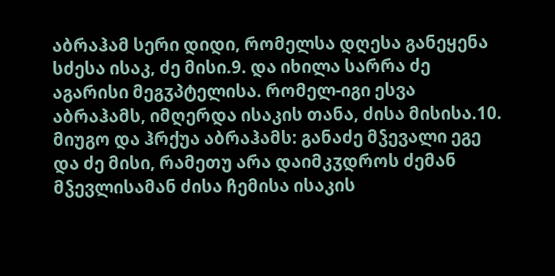აბრაჰამ სერი დიდი, რომელსა დღესა განეყენა სძესა ისაკ, ძე მისი.9. და იხილა სარრა ძე აგარისი მეგჳპტელისა. რომელ-იგი ესვა აბრაჰამს, იმღერდა ისაკის თანა, ძისა მისისა.10. მიუგო და ჰრქუა აბრაჰამს: განაძე მჴევალი ეგე და ძე მისი, რამეთუ არა დაიმკჳდროს ძემან მჴევლისამან ძისა ჩემისა ისაკის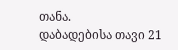თანა.
დაბადებისა თავი 21